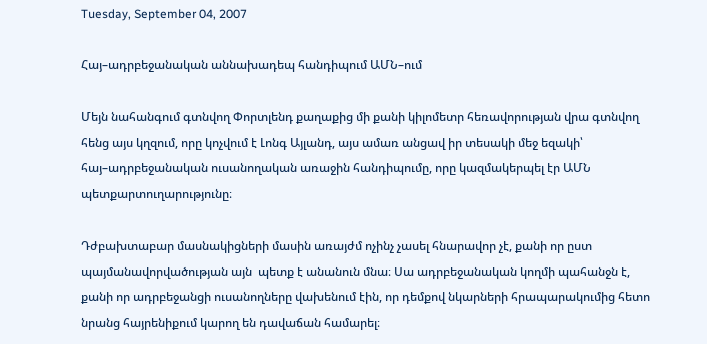Tuesday, September 04, 2007

Հայ–ադրբեջանական աննախադեպ հանդիպում ԱՄՆ–ում

Մեյն նահանգում գտնվող Փորտլենդ քաղաքից մի քանի կիլոմետր հեռավորության վրա գտնվող հենց այս կղզում, որը կոչվում է Լոնգ Այլանդ, այս ամառ անցավ իր տեսակի մեջ եզակի՝ հայ–ադրբեջանական ուսանողական առաջին հանդիպումը, որը կազմակերպել էր ԱՄՆ պետքարտուղարությունը։

Դժբախտաբար մասնակիցների մասին առայժմ ոչինչ չասել հնարավոր չէ, քանի որ ըստ պայմանավորվածության այն  պետք է անանուն մնա։ Սա ադրբեջանական կողմի պահանջն է, քանի որ ադրբեջանցի ուսանողները վախենում էին, որ դեմքով նկարների հրապարակումից հետո նրանց հայրենիքում կարող են դավաճան համարել։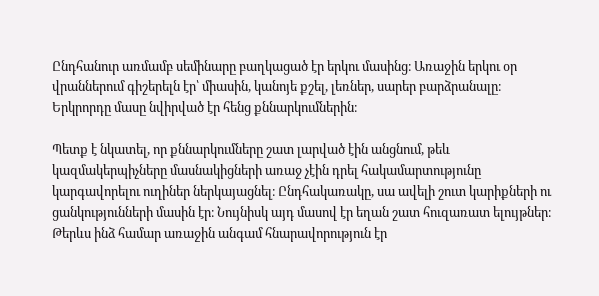Ընդհանուր առմամբ սեմինարը բաղկացած էր երկու մասինց։ Առաջին երկու օր վրաններում գիշերելն էր՝ միասին, կանոյե քշել, լեռներ, սարեր բարձրանալը։ Երկրորդը մասը նվիրված էր հենց քննարկումներին։

Պետք է նկատել, որ քննարկումները շատ լարված էին անցնում, թեև կազմակերպիչները մասնակիցների առաջ չէին դրել հակամարտությունը կարգավորելու ուղիներ ներկայացնել։ Ընդհակառակը, սա ավելի շուտ կարիքների ու ցանկությունների մասին էր։ Նույնիսկ այդ մասով էր եղան շատ հուզառատ ելույթներ։ Թերևս ինձ համար առաջին անգամ հնարավորություն էր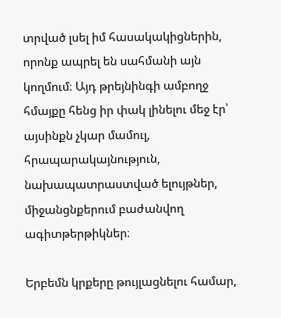տրված լսել իմ հասակակիցներին, որոնք ապրել են սահմանի այն կողմում։ Այդ թրեյնինգի ամբողջ հմայքը հենց իր փակ լինելու մեջ էր՝ այսինքն չկար մամուլ, հրապարակայնություն, նախապատրաստված ելույթներ, միջանցնքերում բաժանվող ագիտթերթիկներ։

Երբեմն կրքերը թույլացնելու համար,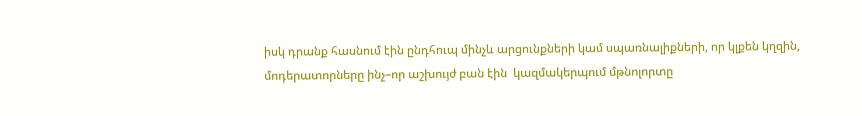իսկ դրանք հասնում էին ընդհուպ մինչև արցունքների կամ սպառնալիքների, որ կլքեն կղզին, մոդերատորները ինչ–որ աշխույժ բան էին  կազմակերպում մթնոլորտը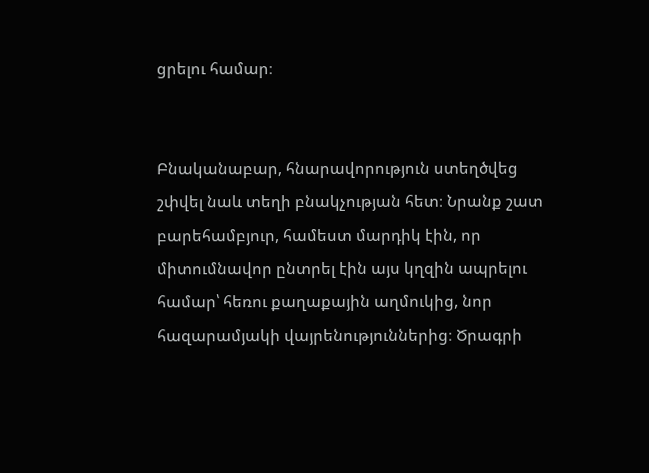ցրելու համար։


Բնականաբար, հնարավորություն ստեղծվեց շփվել նաև տեղի բնակչության հետ։ Նրանք շատ բարեհամբյուր, համեստ մարդիկ էին, որ միտումնավոր ընտրել էին այս կղզին ապրելու համար՝ հեռու քաղաքային աղմուկից, նոր հազարամյակի վայրենություններից։ Ծրագրի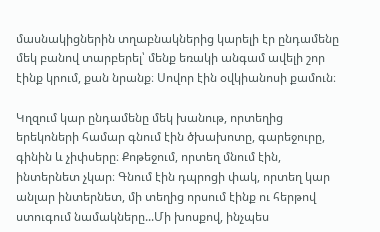մասնակիցներին տղաբնակներից կարելի էր ընդամենը մեկ բանով տարբերել՝ մենք եռակի անգամ ավելի շոր էինք կրում, քան նրանք։ Սովոր էին օվկիանոսի քամուն։

Կղզում կար ընդամենը մեկ խանութ, որտեղից երեկոների համար գնում էին ծխախոտը, գարեջուրը, գինին և չիփսերը։ Քոթեջում, որտեղ մնում էին, ինտերնետ չկար։ Գնում էին դպրոցի փակ, որտեղ կար անլար ինտերնետ, մի տեղից որսում էինք ու հերթով ստուգում նամակները...Մի խոսքով, ինչպես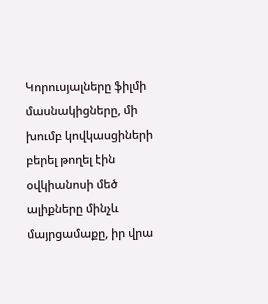Կորուսյալները ֆիլմի մասնակիցները, մի խումբ կովկասցիների բերել թողել էին օվկիանոսի մեծ ալիքները մինչև մայրցամաքը, իր վրա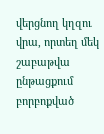վերցնող կղզու վրա, որտեղ մեկ շաբաթվա ընթացքում բորբոքված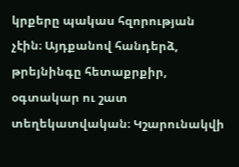կրքերը պակաս հզորության չէին։ Այդքանով հանդերձ, թրեյնինգը հետաքրքիր, օգտակար ու շատ տեղեկատվական։ Կշարունակվի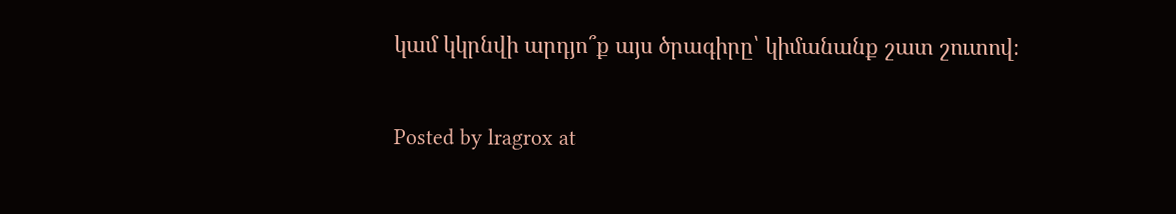կամ կկրնվի արդյո՞ք այս ծրագիրը՝ կիմանանք շատ շուտով։

Posted by lragrox at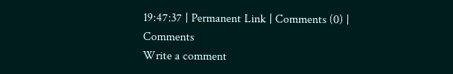19:47:37 | Permanent Link | Comments (0) |
Comments
Write a comment